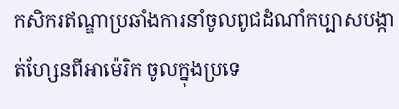កសិករឥណ្ឌាប្រឆាំងការនាំចូលពូជដំណាំកប្បាសបង្កាត់ហ្សែនពីអាម៉េរិក ចូលក្នុងប្រទេ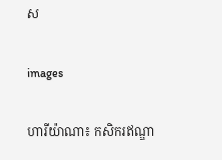ស

images

ហារីយ៉ាណា៖ កសិករឥណ្ឌា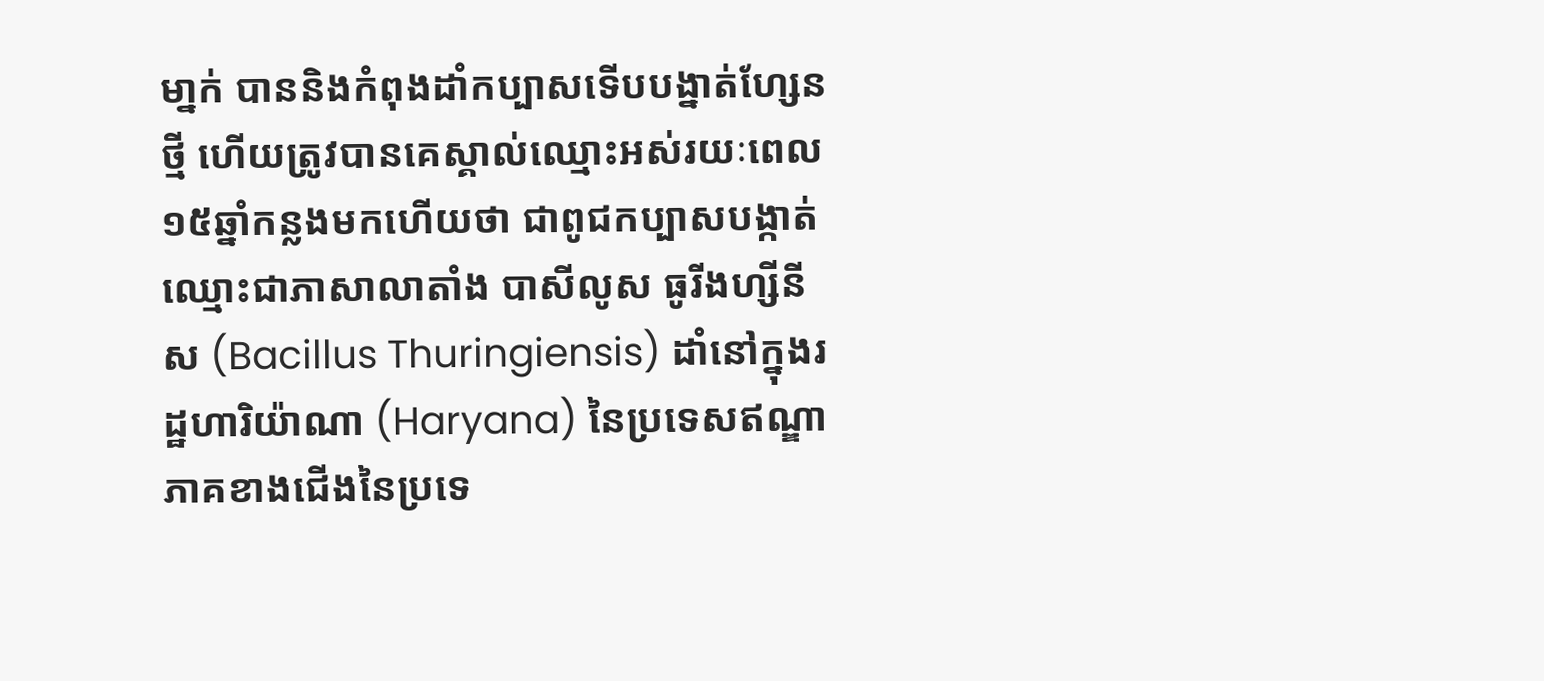មា្នក់ បាននិងកំពុងដាំកប្បាសទើបបង្នាត់ហ្សែនថ្មី ហើយត្រូវបានគេស្គាល់ឈ្មោះអស់រយៈពេល១៥ឆ្នាំកន្លងមកហើយថា ជាពូជកប្បាសបង្កាត់ឈ្មោះជាភាសាលាតាំង បាសីលូស ធូរីងហ្សីនីស (Bacillus Thuringiensis) ដាំនៅក្នុងរដ្ឋហារិយ៉ាណា (Haryana) នៃប្រទេសឥណ្ឌា ភាគខាងជើងនៃប្រទេ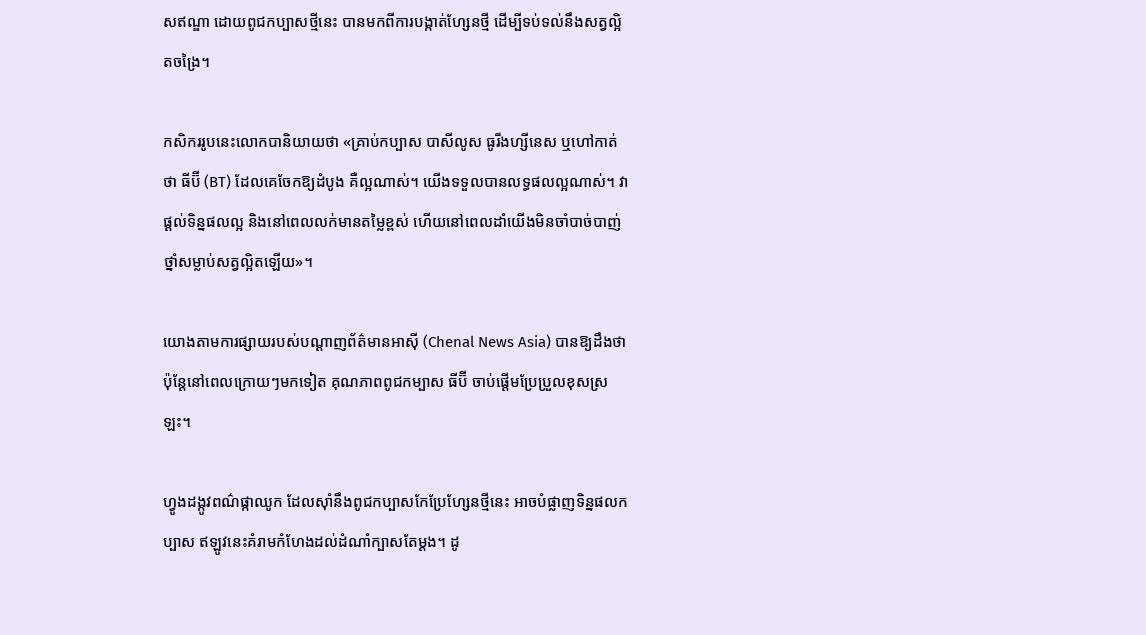សឥណ្ឌា ដោយពូជកប្បាសថ្មីនេះ បានមកពីការបង្កាត់ហ្សែនថ្មី ដើម្បីទប់ទល់នឹងសត្វល្អិតចង្រៃ។

កសិកររូបនេះលោកបានិយាយថា «គ្រាប់កប្បាស បាសីលូស ធូរីងហ្សីនេស ឬហៅកាត់ថា ធីប៊ី (BT) ដែលគេចែកឱ្យដំបូង គឺល្អណាស់។ យើងទទួលបានលទ្ធផលល្អណាស់។ វាផ្តល់ទិន្នផលល្អ និងនៅពេលលក់មានតម្លៃខ្ពស់ ហើយនៅពេលដាំយើងមិនចាំបាច់បាញ់ថ្នាំសម្លាប់សត្វល្អិតឡើយ»។

យោងតាមការផ្សាយរបស់បណ្តាញព័ត៌មានអាស៊ី (Chenal News Asia) បានឱ្យដឹងថា ប៉ុន្តែនៅពេលក្រោយៗមកទៀត គុណភាពពូជកម្បាស ធីប៊ី ចាប់ផ្តើមប្រែប្រួលខុសស្រឡះ។

ហ្វូងដង្កូវពណ៌ផ្កាឈូក ដែលស៊ាំនឹងពូជកប្បាសកែប្រែហ្សែនថ្មីនេះ អាចបំផ្លាញទិន្នផលកប្បាស ឥឡូវនេះគំរាមកំហែងដល់ដំណាំក្បាសតែម្តង។ ដូ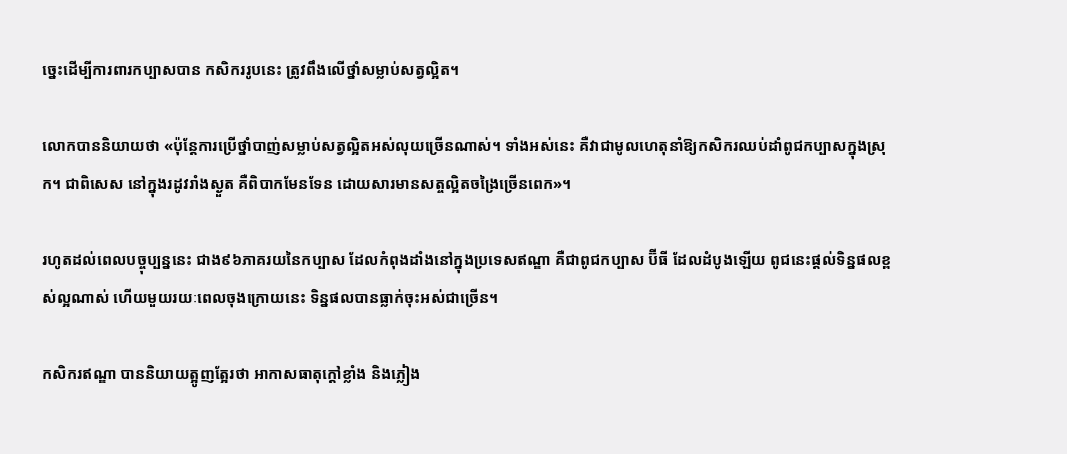ច្នេះដើម្បីការពារកប្បាសបាន កសិកររូបនេះ ត្រូវពឹងលើថ្នាំសម្លាប់សត្វល្អិត។

លោកបាននិយាយថា «ប៉ុន្តែការប្រើថ្នាំបាញ់សម្លាប់សត្វល្អិតអស់លុយច្រើនណាស់។ ទាំងអស់នេះ គឺវាជាមូលហេតុនាំឱ្យកសិករឈប់ដាំពូជកប្បាសក្នុងស្រុក។ ជាពិសេស នៅក្នុងរដូវរាំងស្ងួត គឺពិបាកមែនទែន ដោយសារមានសត្ចល្អិតចង្រៃច្រើនពេក»។

រហូតដល់ពេលបច្ចុប្បន្ននេះ ជាង៩៦ភាគរយនៃកប្បាស ដែលកំពុងដាំងនៅក្នុងប្រទេសឥណ្ឌា គឺជាពូជកប្បាស ប៊ីធី ដែលដំបូងឡើយ ពូជនេះផ្តល់ទិន្នផលខ្ពស់ល្អណាស់ ហើយមួយរយៈពេលចុងក្រោយនេះ ទិន្នផលបានធ្លាក់ចុះអស់ជាច្រើន។

កសិករឥណ្ឌា បាននិយាយត្អូញត្អែរថា អាកាសធាតុក្តៅខ្លាំង និងភ្លៀង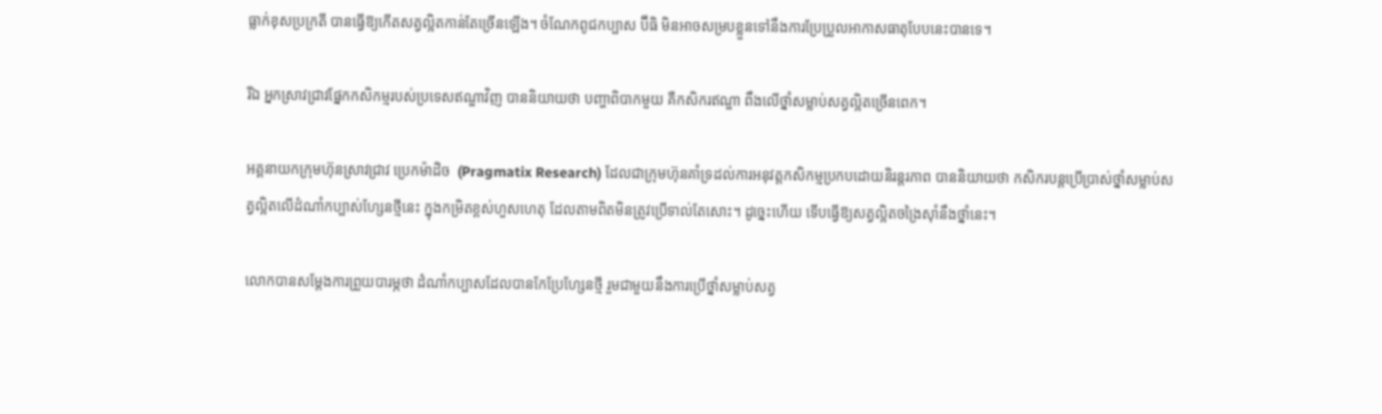ធ្លាក់ខុសប្រក្រតី បានធ្វើឱ្យកើតសត្វល្អិតកាន់តែច្រើនឡើង។ ចំណែកពូជកប្បាស ប៊ីធិ មិនអាចសម្របខ្លួនទៅនឹងការប្រែប្រួលអាកាសធាតុបែបនេះបានទេ។

រីឯ អ្នកស្រាវជ្រាវផ្នែកកសិកម្មរបស់ប្រទេសឥណ្ឌាវិញ បាននិយាយថា បញ្ហាពិបាកមួយ គឺកសិករឥណ្ឌា ពឹងលើថ្នាំសម្លាប់សត្វល្អិតច្រើនពេក។

អគ្គនាយកក្រុមហ៊ុនស្រាវជ្រាវ ប្រេកម៉ាដិច  (Pragmatix Research) ដែលជាក្រុមហ៊ុនគាំទ្រដល់ការអនុវត្តកសិកម្មប្រកបដោយនិរន្តរភាព បាននិយាយថា កសិករបន្តប្រើប្រាស់ថ្នាំសម្លាប់សត្វល្អិតលើដំណាំកប្បាស់ហ្សែនថ្មីនេះ ក្នុងកម្រិតខ្ពស់ហួសហេតុ ដែលតាមពិតមិនត្រូវប្រើទាល់តែសោះ។ ដូច្នេះហើយ ទើបធ្វើឱ្យសត្វល្អិតចង្រៃស៊ាំនឹងថ្នាំនេះ។

លោកបានសម្តែងការព្រួយបារម្ភថា ដំណាំកប្បាសដែលបានកែប្រែហ្សែនថ្មី រួមជាមួយនឹងការប្រើថ្នាំសម្លាប់សត្វ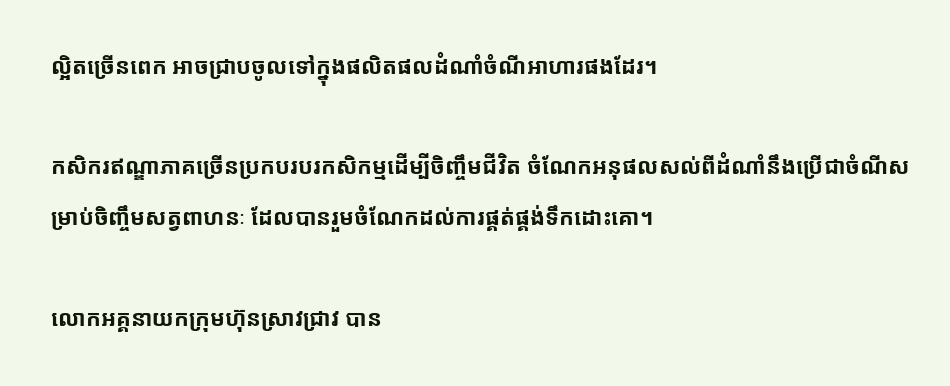ល្អិតច្រើនពេក អាចជ្រាបចូលទៅក្នុងផលិតផលដំណាំចំណីអាហារផងដែរ។

កសិករឥណ្ឌាភាគច្រើនប្រកបរបរកសិកម្មដើម្បីចិញ្ចឹមជីវិត ចំណែកអនុផលសល់ពីដំណាំនឹងប្រើជាចំណីសម្រាប់ចិញ្ចឹមសត្វពាហនៈ ដែលបានរួមចំណែកដល់ការផ្គត់ផ្គង់ទឹកដោះគោ។

លោកអគ្គនាយកក្រុមហ៊ុនស្រាវជ្រាវ បាន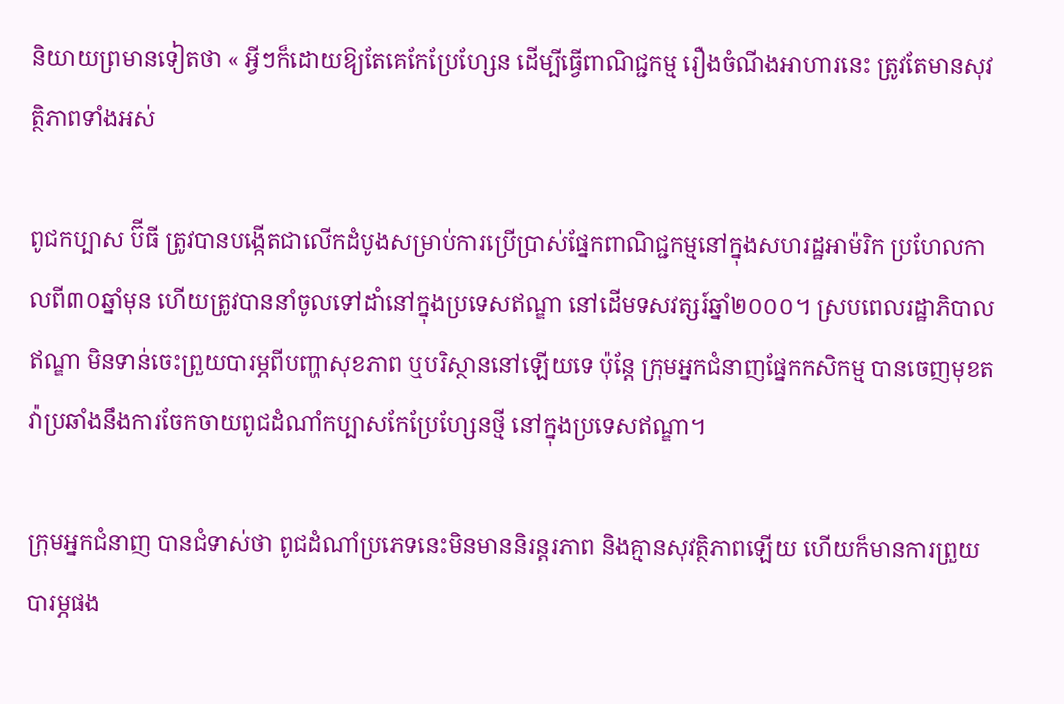និយាយព្រមានទៀតថា « អ្វីៗក៏ដោយឱ្យតែគេកែប្រែហ្សែន ដើម្បីធ្វើពាណិជ្ជកម្ម រឿងចំណីងអាហារនេះ ត្រូវតែមានសុវត្ថិភាពទាំងអស់

ពូជកប្បាស ប៊ីធី ត្រូវបានបង្កើតជាលើកដំបូងសម្រាប់ការប្រើប្រាស់ផ្នែកពាណិជ្ជកម្មនៅក្នុងសហរដ្ឋអាម៉រិក ប្រហែលកាលពី៣០ឆ្នាំមុន ហើយត្រូវបាននាំចូលទៅដាំនៅក្នុងប្រទេសឥណ្ឌា នៅដើមទសវត្សរ៍ឆ្នាំ២០០០។ ស្របពេលរដ្ឋាភិបាលឥណ្ឌា មិនទាន់ចេះព្រួយបារម្ភពីបញ្ហាសុខភាព ឬបរិស្ថាននៅឡើយទេ ប៉ុន្តែ ក្រុមអ្នកជំនាញផ្នែកកសិកម្ម បានចេញមុខតវ៉ាប្រឆាំងនឹងការចែកចាយពូជដំណាំកប្បាសកែប្រែហ្សែនថ្មី នៅក្នុងប្រទេសឥណ្ឌា។

ក្រុមអ្នកជំនាញ បានជំទាស់ថា ពូជដំណាំប្រភេទនេះមិនមាននិរន្តរភាព និងគ្មានសុវត្ថិភាពឡើយ ហើយក៏មានការព្រួយបារម្ភផង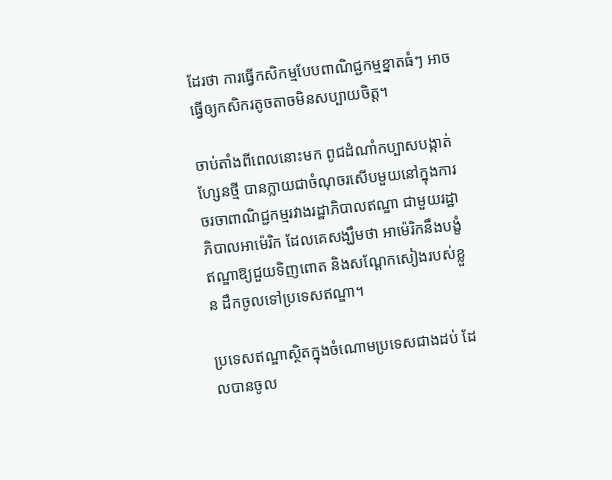ដែរថា ការធ្វើកសិកម្មបែបពាណិជ្ជកម្មខ្នាតធំៗ អាចធ្វើឲ្យកសិករតូចតាចមិនសប្បាយចិត្ត។

ចាប់តាំងពីពេលនោះមក ពូជដំណាំកប្បាសបង្កាត់ហ្សែនថ្មី បានក្លាយជាចំណុចរសើបមួយនៅក្នុងការចរចាពាណិជ្ជកម្មរវាងរដ្ឋាភិបាលឥណ្ឌា ជាមួយរដ្ឋាភិបាលអាម៉េរិក ដែលគេសង្ឃឹមថា អាម៉េរិកនឹងបង្ខំឥណ្ឌាឱ្យជួយទិញពោត និងសណ្ដែកសៀងរបស់ខ្លួន ដឹកចូលទៅប្រទេសឥណ្ឌា។

ប្រទេសឥណ្ឌាស្ថិតក្នុងចំណោមប្រទេសជាងដប់ ដែលបានចូល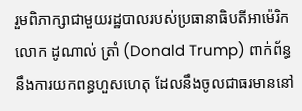រួមពិភាក្សាជាមួយរដ្ឋបាលរបស់ប្រធានាធិបតីអាម៉េរិក លោក ដូណាល់ ត្រាំ (Donald Trump) ពាក់ព័ន្ធនឹងការយកពន្ធហួសហេតុ ដែលនឹងចូលជាធរមាននៅ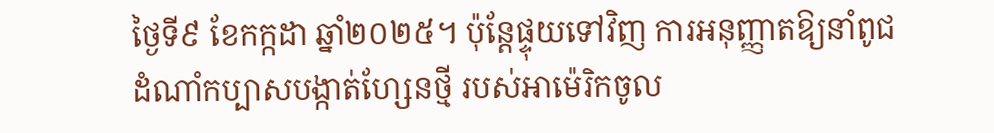ថ្ងៃទី៩ ខែកក្កដា ឆ្នាំ២០២៥។ ប៉ុន្តែផ្ទុយទៅវិញ ការអនុញ្ញាតឱ្យនាំពូជដំណាំកប្បាសបង្កាត់ហ្សែនថ្មី របស់អាម៉េរិកចូល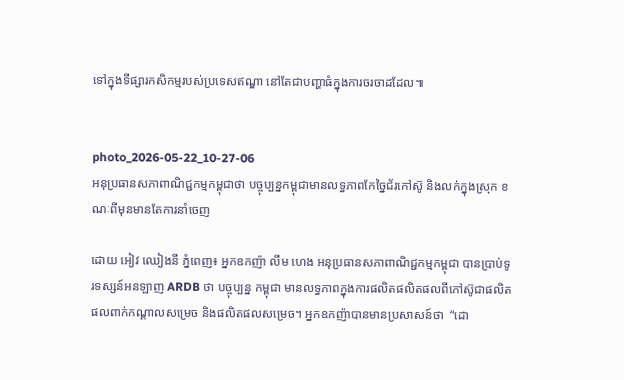ទៅក្នុងទីផ្សារកសិកម្មរបស់ប្រទេសឥណ្ឌា នៅតែជាបញ្ហាធំក្នុងការចរចាដដែល៕


photo_2026-05-22_10-27-06
អនុប្រធានសភាពាណិជ្ជកម្មកម្ពុជាថា បច្ចុប្បន្នកម្ពុជាមានលទ្ធភាពកែច្នៃជ័រកៅស៊ូ និងលក់ក្នុងស្រុក ខណៈពីមុនមានតែការនាំចេញ

ដោយ អៀវ ឈៀងនី ភ្នំពេញ៖ អ្នកឧកញ៉ា លឹម ហេង អនុប្រធានសភាពាណិជ្ជកម្មកម្ពុជា បានប្រាប់ទូរទស្សន៍អនឡាញ ARDB ថា បច្ចុប្បន្ន កម្ពុជា មានលទ្ធភាពក្នុងការផលិតផលិតផលពីកៅស៊ូជាផលិតផលពាក់កណ្តាលសម្រេច និងផលិតផលសម្រេច។ អ្នកឧកញ៉ាបានមានប្រសាសន៍ថា  “ដោ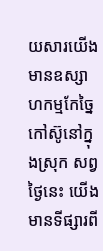យសារយើងមានឧស្សាហកម្មកែច្នៃកៅស៊ូនៅក្នុងស្រុក សព្វថ្ងៃនេះ យើងមានទីផ្សារពី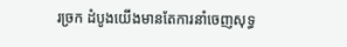រច្រក ដំបូងយើងមានតែការនាំចេញសុទ្ធ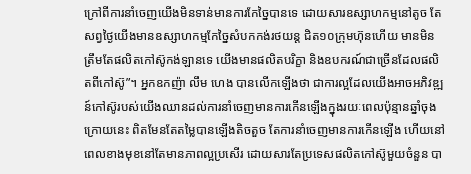ក្រៅពីការនាំចេញយើងមិនទាន់មានការកែច្នៃបានទេ ដោយសារឧស្សាហកម្មនៅតូច តែសព្វថ្ងៃយើងមានឧស្សាហកម្មកែច្នៃសំបកកង់រថយន្ត ជិត១០ក្រុមហ៊ុនហើយ មានមិនត្រឹមតែផលិតកៅស៊ូកង់ឡានទេ យើងមានផលិតបរិក្ខា និងឧបករណ៍ជាច្រើនដែលផលិតពីកៅស៊ូ”។ អ្នកឧកញ៉ា លឹម ហេង បានលើកឡើងថា ជាការល្អដែលយើងអាចអភិវឌ្ឍន៍កៅស៊ូរបស់យើងឈានដល់ការនាំចេញមានការកើនឡើងក្នុងរយៈពេលប៉ុន្មានឆ្នាំចុងក្រោយនេះ ពិតមែនតែតម្លៃបានឡើងតិចតួច តែការនាំចេញមានការកើនឡើង ហើយនៅពេលខាងមុខនៅតែមានភាពល្អប្រសើរ ដោយសារតែប្រទេសផលិតកៅស៊ូមួយចំនួន បា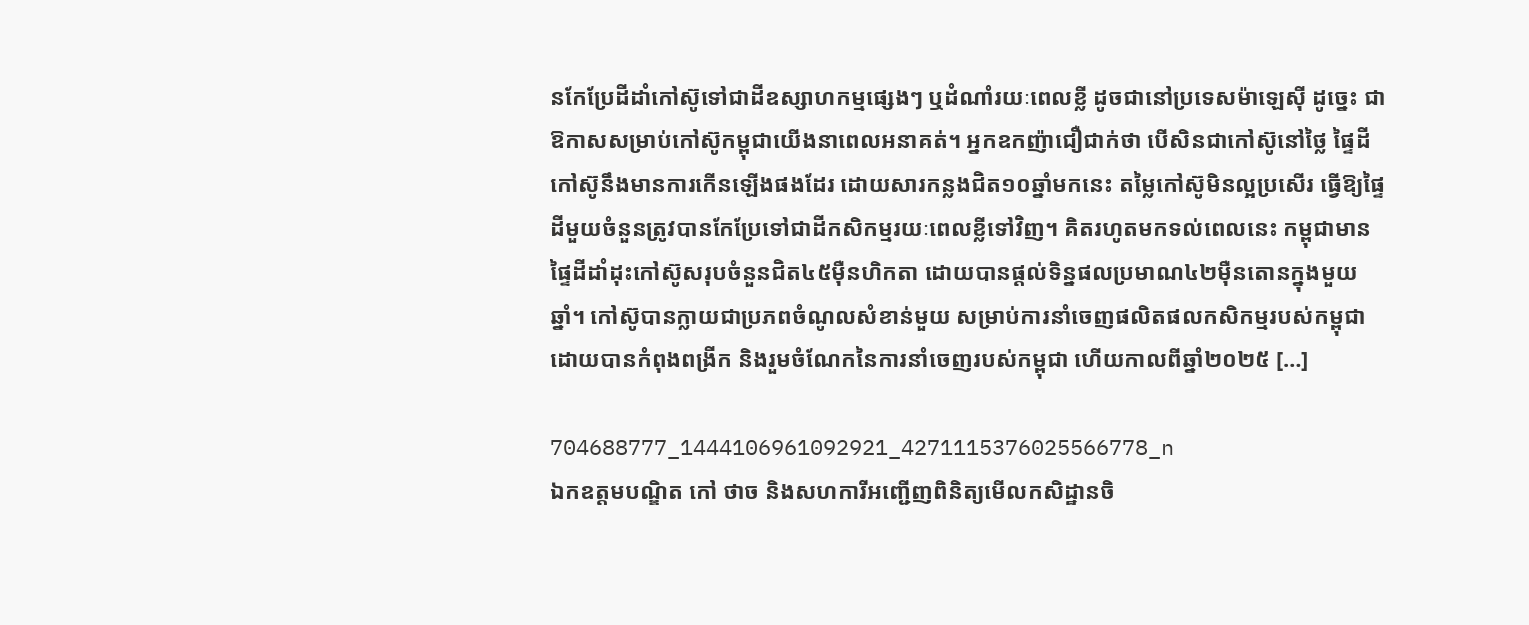នកែប្រែដីដាំកៅស៊ូទៅជាដីឧស្សាហកម្មផ្សេងៗ ឬដំណាំរយៈពេលខ្លី ដូចជានៅប្រទេសម៉ាឡេស៊ី ដូច្នេះ ជាឱកាសសម្រាប់កៅស៊ូកម្ពុជាយើងនាពេលអនាគត់។ អ្នកឧកញ៉ាជឿជាក់ថា បើសិនជាកៅស៊ូនៅថ្លៃ ផ្ទៃដីកៅស៊ូនឹងមានការកើនឡើងផងដែរ ដោយសារកន្លងជិត១០ឆ្នាំមកនេះ តម្លៃកៅស៊ូមិនល្អប្រសើរ ធ្វើឱ្យផ្ទៃដីមួយចំនួនត្រូវបានកែប្រែទៅជាដីកសិកម្មរយៈពេលខ្លីទៅវិញ។ គិតរហូតមកទល់ពេលនេះ កម្ពុជាមានផ្ទៃដីដាំដុះកៅស៊ូសរុបចំនួនជិត៤៥ម៉ឺនហិកតា ដោយបានផ្ដល់ទិន្នផលប្រមាណ៤២ម៉ឺនតោនក្នុងមួយឆ្នាំ។ កៅស៊ូបានក្លាយជាប្រភពចំណូលសំខាន់មួយ សម្រាប់ការនាំចេញផលិតផលកសិកម្មរបស់កម្ពុជា ដោយបានកំពុងពង្រីក និងរួមចំណែកនៃការនាំចេញរបស់កម្ពុជា ហើយកាលពីឆ្នាំ២០២៥ […]

704688777_1444106961092921_4271115376025566778_n
ឯកឧត្តមបណ្ឌិត កៅ ថាច និងសហការីអញ្ជើញពិនិត្យមើលកសិដ្ឋានចិ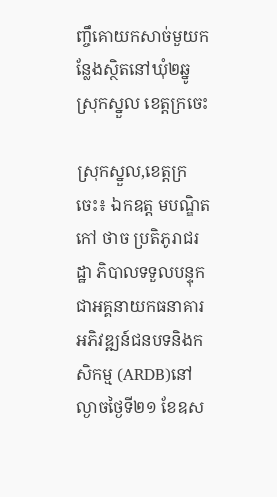ញ្ចឹគោយកសាច់មួយកន្លែងស្ថិតនៅឃុំ២ឆ្នូ ស្រុកស្នួល ខេត្តក្រចេះ

ស្រុកស្នួល,ខេត្តក្រចេះ៖ ឯកឧត្ត មបណ្ឌិត កៅ ថាច ប្រតិភូរាជរដ្ឋា ភិបាលទទួលបន្ទុកជាអគ្គនាយកធនាគារអភិវឌ្ឍន៍ជនបទនិងកសិកម្ម (ARDB)នៅល្ងាចថ្ងៃទី២១ ខែឧស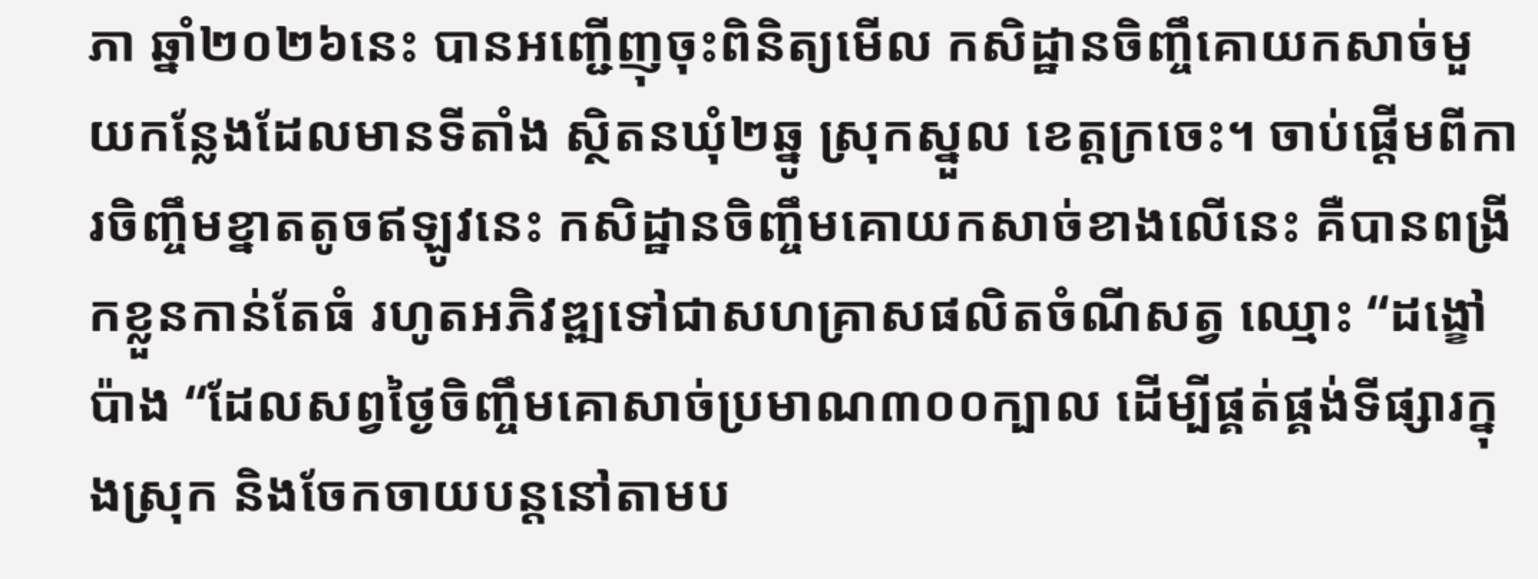ភា ឆ្នាំ២០២៦នេះ បានអញ្ជើញុចុះពិនិត្យមើល កសិដ្ឋានចិញ្ចឹគោយកសាច់មួយកន្លែងដែលមានទីតាំង ស្ថិតនឃុំ២ឆ្នូ ស្រុកស្នួល ខេត្តក្រចេះ។ ចាប់ផ្តេីមពីការចិញ្ចឹមខ្នាតតូចឥឡូវនេះ កសិដ្ឋានចិញ្ចឹមគោយកសាច់ខាងលើនេះ គឺបានពង្រីកខ្លួនកាន់តែធំ រហូតអភិវឌ្ឍទៅជាសហគ្រាសផលិតចំណីសត្វ ឈ្មោះ “ដង្ខៅ ប៉ាង “ដែលសព្វថ្ងៃចិញ្ចឹមគោសាច់ប្រមាណ៣០០ក្បាល ដើម្បីផ្គត់ផ្គង់ទីផ្សារក្នុងស្រុក និងចែកចាយបន្តនៅតាមប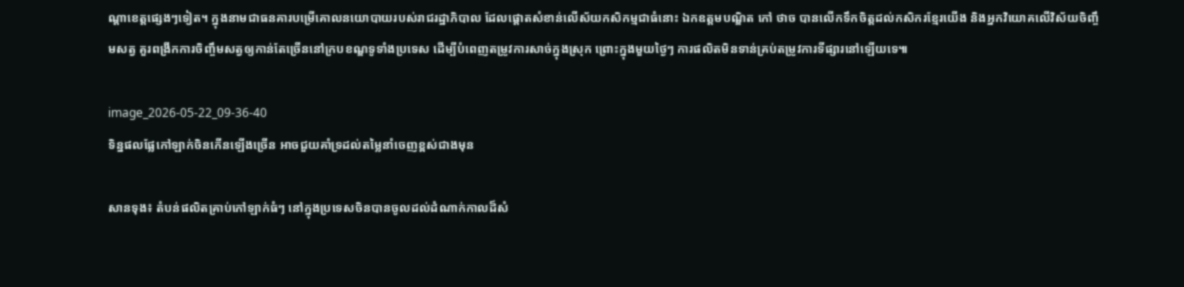ណ្តាខេត្តផ្សេងៗទៀត។ ក្នុងនាមជាធនគារបម្រើគោលនយោបាយរបស់រាជរដ្ឋាភិបាល ដែលផ្តោតសំខាន់លើស័យកសិកម្មជាធំនោះ ឯកឧត្តមបណ្ឌិត កៅ ថាច បានលើកទឹកចិត្តដល់កសិករខ្មែរយើង និងអ្នកវិយោគលើវិស័យចិញ្ចឹមសត្វ គួរពង្រីកការចិញ្ចឹមសត្វឲ្យកាន់តែច្រើននៅក្របខណ្ឌទូទាំងប្រទេស ដើម្បីបំពេញតម្រូវការសាច់ក្នុងស្រុក ព្រោះក្នុងមួយថ្ងៃៗ ការផលិតមិនទាន់គ្រប់តម្រូវការទីផ្សារនៅឡើយទេ៕

image_2026-05-22_09-36-40
ទិន្នផលផ្លែកៅឡាក់ចិនកើនឡើងច្រើន អាចជួយគាំទ្រដល់តម្លៃនាំចេញខ្ពស់ជាងមុន

សានទុង៖ តំបន់ផលិតគ្រាប់កៅឡាក់ធំៗ នៅក្នុងប្រទេសចិនបានចូលដល់ដំណាក់កាលដ៏សំ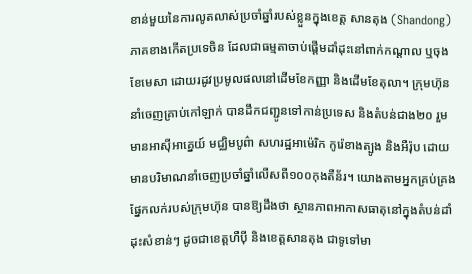ខាន់មួយនៃការលូតលាស់ប្រចាំឆ្នាំរបស់ខ្លួនក្នុងខេត្ត សានតុង (Shandong) ភាគខាងកើតប្រទេចិន ដែលជាធម្មតាចាប់ផ្តើមដាំដុះនៅពាក់កណ្តាល ឬចុងខែមេសា ដោយរដូវប្រមូលផលនៅដើមខែកញ្ញា និងដើមខែតុលា។ ក្រុមហ៊ុននាំចេញគ្រាប់កៅឡាក់ បានដឹកជញ្ជូនទៅកាន់ប្រទេស និងតំបន់ជាង២០ រួមមានអាស៊ីអាគ្នេយ៍ មជ្ឈិមបូព៌ា សហរដ្ឋអាម៉េរិក កូរ៉េខាងត្បូង និងអឺរ៉ុប ដោយមានបរិមាណនាំចេញប្រចាំឆ្នាំលើសពី១០០កុងតឺន័រ។ យោងតាមអ្នកគ្រប់គ្រងផ្នែកលក់របស់ក្រុមហ៊ុន បានឱ្យដឹងថា ស្ថានភាពអាកាសធាតុនៅក្នុងតំបន់ដាំដុះសំខាន់ៗ ដូចជាខេត្តហឺប៉ី និងខេត្តសានតុង ជាទូទៅមា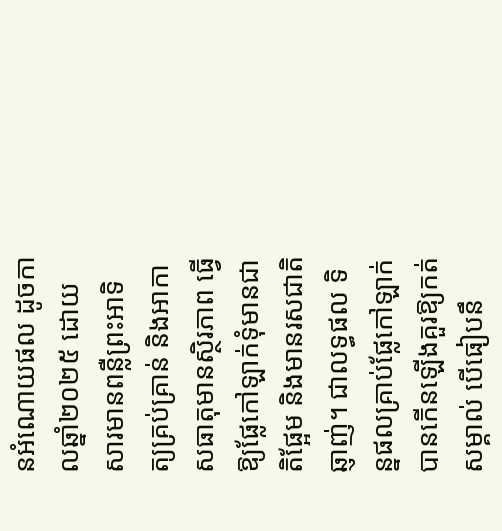នអំណោយផល ដូចកាលឆ្នាំ២០២៥ ដោយសារមានពន្លឺព្រះអាទិត្យគ្រប់គ្រាន់ និងអាកាសធាតុមានស្ថិរភាព ធ្វើឱ្យផ្លែកៅឡាក់ទុំមានជាតិផ្អែម និងមានរសជាតិឆ្ញាញ់។ ជាលទ្ធផល ទិន្នផលគ្រាប់ផ្លែកៅឡាក់ បានកើនឡើងគួរឱ្យកត់សម្គាល់ បើធៀបនឹ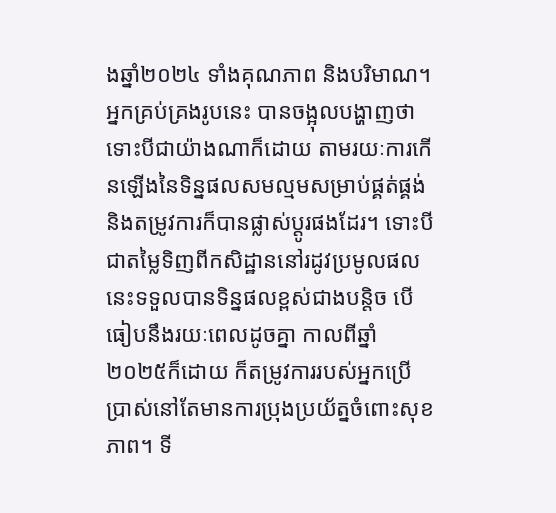ងឆ្នាំ២០២៤ ទាំងគុណភាព និងបរិមាណ។ អ្នកគ្រប់គ្រងរូបនេះ បានចង្អុលបង្ហាញថា ទោះបីជាយ៉ាងណាក៏ដោយ តាមរយៈការកើនឡើងនៃទិន្នផលសមល្មមសម្រាប់ផ្គត់ផ្គង់ និងតម្រូវការក៏បានផ្លាស់ប្តូរផងដែរ។ ទោះបីជាតម្លៃទិញពីកសិដ្ឋាននៅរដូវប្រមូលផលនេះទទួលបានទិន្នផលខ្ពស់ជាងបន្តិច បើធៀបនឹងរយៈពេលដូចគ្នា កាលពីឆ្នាំ២០២៥ក៏ដោយ ក៏តម្រូវការរបស់អ្នកប្រើប្រាស់នៅតែមានការប្រុងប្រយ័ត្នចំពោះសុខភាព។ ទី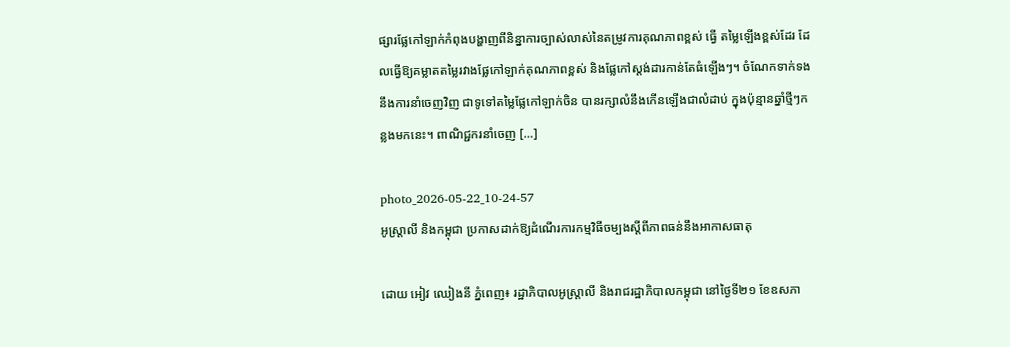ផ្សារផ្លែកៅឡាក់កំពុងបង្ហាញពីនិន្នាការច្បាស់លាស់នៃតម្រូវការគុណភាពខ្ពស់ ធ្វើ តម្លៃឡើងខ្ពស់ដែរ ដែលធ្វើឱ្យគម្លាតតម្លៃរវាងផ្លែកៅឡាក់គុណភាពខ្ពស់ និងផ្លែកៅស្តង់ដារកាន់តែធំឡើងៗ។ ចំណែកទាក់ទងនឹងការនាំចេញវិញ ជាទូទៅតម្លៃផ្លែកៅឡាក់ចិន បានរក្សាលំនឹងកើនឡើងជាលំដាប់ ក្នុងប៉ុន្មានឆ្នាំថ្មីៗកន្លងមកនេះ។ ពាណិជ្ជករនាំចេញ […]

photo_2026-05-22_10-24-57
អូស្ត្រាលី និងកម្ពុជា ប្រកាសដាក់ឱ្យដំណើរការកម្មវិធីចម្បងស្តីពីភាពធន់នឹងអាកាសធាតុ

ដោយ អៀវ ឈៀងនី ភ្នំពេញ៖ រដ្ឋាភិបាលអូស្ត្រាលី និងរាជរដ្ឋាភិបាលកម្ពុជា នៅថ្ងៃទី២១ ខែឧសភា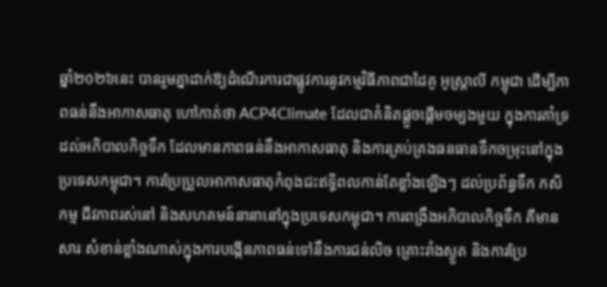ឆ្នាំ២០២៦នេះ បានរួមគ្នាដាក់ឱ្យដំណើរការជាផ្លូវការនូវកម្មវិធីភាពជាដៃគូ អូស្ត្រាលី កម្ពុជា ដើម្បីភាពធន់នឹងអាកាសធាតុ ហៅកាត់ថា ACP4Climate ដែលជាគំនិតផ្តួចផ្តើមចម្បងមួយ ក្នុងការគាំទ្រដល់អភិបាលកិច្ចទឹក ដែលមានភាពធន់នឹងអាកាសធាតុ និងការគ្រប់គ្រងធនធានទឹកចម្រុះនៅក្នុងប្រទេសកម្ពុជា។ ការប្រែប្រួលអាកាសធាតុកំពុងជះឥទ្ធិពលកាន់តែខ្លាំងឡើងៗ ដល់ប្រព័ន្ធទឹក កសិកម្ម ជីវភាពរស់នៅ និងសហគមន៍នានានៅក្នុងប្រទេសកម្ពុជា។ ការពង្រឹងអភិបាលកិច្ចទឹក គឺមានសារៈសំខាន់ខ្លាំងណាស់ក្នុងការបង្កើនភាពធន់ទៅនឹងការជន់លិច គ្រោះរាំងស្ងួត និងការប្រែ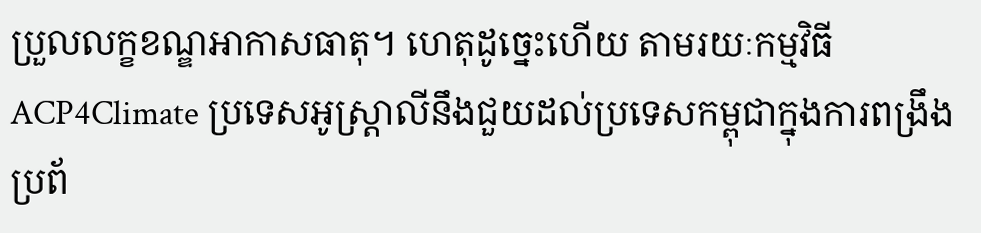ប្រួលលក្ខខណ្ឌអាកាសធាតុ។ ហេតុដូច្នេះហើយ តាមរយៈកម្មវិធី ACP4Climate ប្រទេសអូស្ត្រាលីនឹងជួយដល់ប្រទេសកម្ពុជាក្នុងការពង្រឹងប្រព័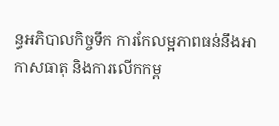ន្ធអភិបាលកិច្ចទឹក ការកែលម្អភាពធន់នឹងអាកាសធាតុ និងការលើកកម្ព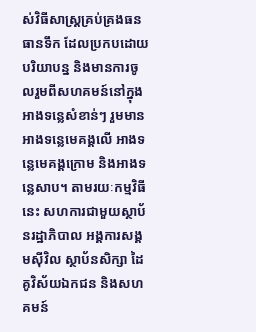ស់វិធីសាស្ត្រគ្រប់គ្រងធនធានទឹក ដែលប្រកបដោយបរិយាបន្ន និងមានការចូលរួមពីសហគមន៍នៅក្នុងអាងទន្លេសំខាន់ៗ រួមមានអាងទន្លេមេគង្គលើ អាងទន្លេមេគង្គក្រោម និងអាងទន្លេសាប។ តាមរយៈកម្មវិធីនេះ សហការជាមួយស្ថាប័នរដ្ឋាភិបាល អង្គការសង្គមស៊ីវិល ស្ថាប័នសិក្សា ដៃគូវិស័យឯកជន និងសហគមន៍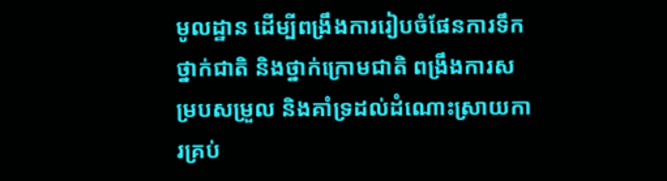មូលដ្ឋាន ដើម្បីពង្រឹងការរៀបចំផែនការទឹកថ្នាក់ជាតិ និងថ្នាក់ក្រោមជាតិ ពង្រឹងការសម្របសម្រួល និងគាំទ្រដល់ដំណោះស្រាយការគ្រប់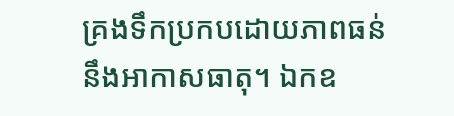គ្រងទឹកប្រកបដោយភាពធន់នឹងអាកាសធាតុ។ ឯកឧ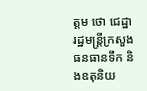ត្តម ថោ ជេដ្ឋា រដ្ឋមន្ត្រីក្រសួងធនធានទឹក និងឧតុនិយ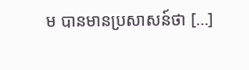ម បានមានប្រសាសន៍ថា […]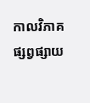កាលវិភាគផ្សព្វផ្សាយ